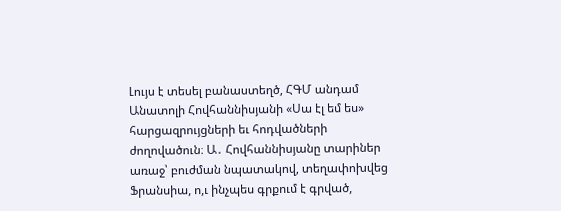Լույս է տեսել բանաստեղծ, ՀԳՄ անդամ Անատոլի Հովհաննիսյանի «Սա էլ եմ ես» հարցազրույցների եւ հոդվածների ժողովածուն։ Ա․ Հովհաննիսյանը տարիներ առաջ՝ բուժման նպատակով, տեղափոխվեց Ֆրանսիա, ո,ւ ինչպես գրքում է գրված,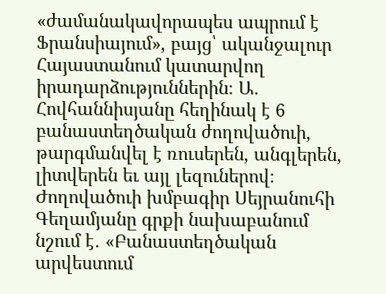«ժամանակավորապես ապրում է Ֆրանսիայում», բայց՝ ականջալուր Հայաստանում կատարվող իրադարձություններին։ Ա․ Հովհաննիսյանը հեղինակ է 6 բանաստեղծական ժողովածուի, թարգմանվել է ռուսերեն, անգլերեն, լիտվերեն եւ այլ լեզուներով։
Ժողովածուի խմբագիր Սեյրանուհի Գեղամյանը գրքի նախաբանում նշում է․ «Բանաստեղծական արվեստում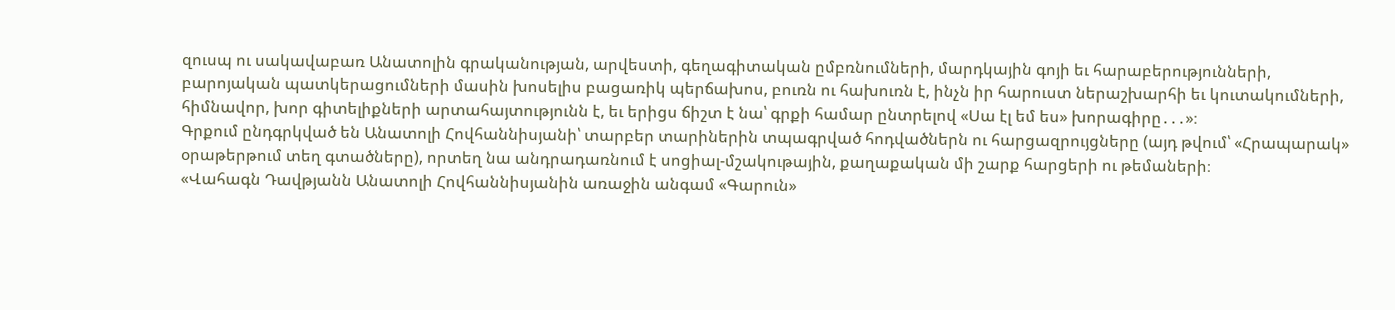զուսպ ու սակավաբառ Անատոլին գրականության, արվեստի, գեղագիտական ըմբռնումների, մարդկային գոյի եւ հարաբերությունների, բարոյական պատկերացումների մասին խոսելիս բացառիկ պերճախոս, բուռն ու հախուռն է, ինչն իր հարուստ ներաշխարհի եւ կուտակումների, հիմնավոր, խոր գիտելիքների արտահայտությունն է, եւ երիցս ճիշտ է նա՝ գրքի համար ընտրելով «Սա էլ եմ ես» խորագիրը․․․»։
Գրքում ընդգրկված են Անատոլի Հովհաննիսյանի՝ տարբեր տարիներին տպագրված հոդվածներն ու հարցազրույցները (այդ թվում՝ «Հրապարակ» օրաթերթում տեղ գտածները), որտեղ նա անդրադառնում է սոցիալ-մշակութային, քաղաքական մի շարք հարցերի ու թեմաների։
«Վահագն Դավթյանն Անատոլի Հովհաննիսյանին առաջին անգամ «Գարուն»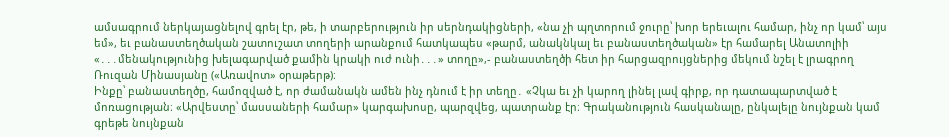ամսագրում ներկայացնելով գրել էր, թե, ի տարբերություն իր սերնդակիցների, «նա չի պղտորում ջուրը՝ խոր երեւալու համար, ինչ որ կամ՝ այս եմ», եւ բանաստեղծական շատուշատ տողերի արանքում հատկապես «թարմ, անակնկալ եւ բանաստեղծական» էր համարել Անատոլիի «․․․մենակությունից խելագարված քամին կրակի ուժ ունի․․․» տողը»,- բանաստեղծի հետ իր հարցազրույցներից մեկում նշել է լրագրող Ռուզան Մինասյանը («Առավոտ» օրաթերթ)։
Ինքը՝ բանաստեղծը, համոզված է, որ ժամանակն ամեն ինչ դնում է իր տեղը․ «Չկա եւ չի կարող լինել լավ գիրք, որ դատապարտված է մոռացության։ «Արվեստը՝ մասսաների համար» կարգախոսը, պարզվեց, պատրանք էր։ Գրականություն հասկանալը, ընկալելը նույնքան կամ գրեթե նույնքան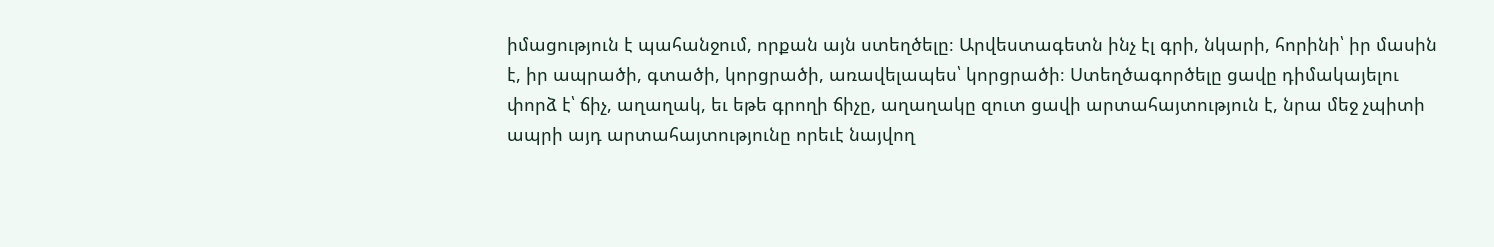իմացություն է պահանջում, որքան այն ստեղծելը։ Արվեստագետն ինչ էլ գրի, նկարի, հորինի՝ իր մասին է, իր ապրածի, գտածի, կորցրածի, առավելապես՝ կորցրածի։ Ստեղծագործելը ցավը դիմակայելու փորձ է՝ ճիչ, աղաղակ, եւ եթե գրողի ճիչը, աղաղակը զուտ ցավի արտահայտություն է, նրա մեջ չպիտի ապրի այդ արտահայտությունը որեւէ նայվող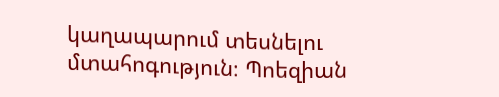կաղապարում տեսնելու մտահոգություն։ Պոեզիան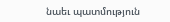նաեւ պատմություն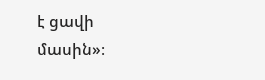է ցավի մասին»։